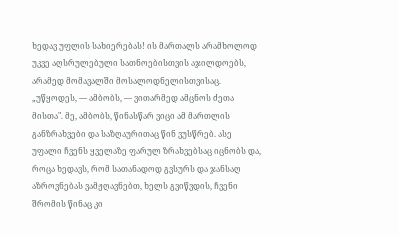ხედავ უფლის სახიერებას! ის მართალს არამხოლოდ უკვე აღსრულებული სათნოებისთვის აჯილდოებს, არამედ მომავალში მოსალოდნელისთვისაც. „უწყოდეს, — ამბობს, — ვითარმედ ამცნოს ძეთა მისთა". მე, ამბობს, წინასწარ ვიცი ამ მართლის განზრახვები და საზღაურითაც წინ ვუსწრებ. ასე უფალი ჩვენს ყველაზე ფარულ ზრახვებსაც იცნობს და, როცა ხედავს, რომ სათანადოდ გვსურს და ჯანსაღ აზროვნებას ვამჟღავნებთ, ხელს გვიწვდის, ჩვენი შრომის წინაც კი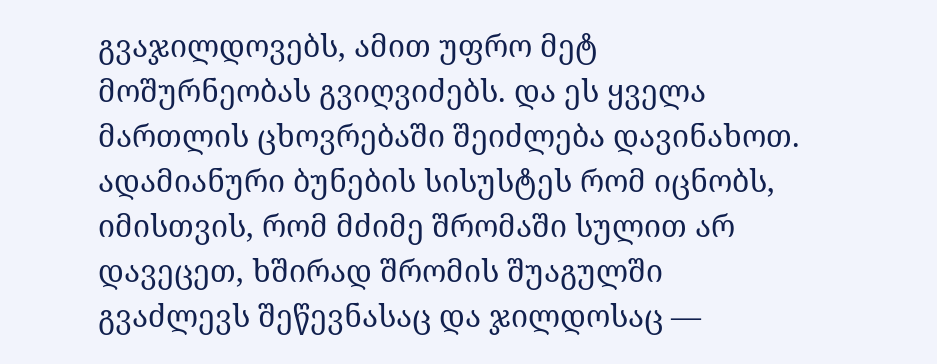გვაჯილდოვებს, ამით უფრო მეტ მოშურნეობას გვიღვიძებს. და ეს ყველა მართლის ცხოვრებაში შეიძლება დავინახოთ. ადამიანური ბუნების სისუსტეს რომ იცნობს, იმისთვის, რომ მძიმე შრომაში სულით არ დავეცეთ, ხშირად შრომის შუაგულში გვაძლევს შეწევნასაც და ჯილდოსაც —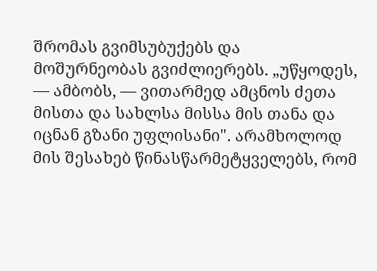შრომას გვიმსუბუქებს და მოშურნეობას გვიძლიერებს. „უწყოდეს, — ამბობს, — ვითარმედ ამცნოს ძეთა მისთა და სახლსა მისსა მის თანა და იცნან გზანი უფლისანი". არამხოლოდ მის შესახებ წინასწარმეტყველებს, რომ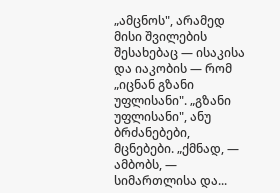„ამცნოს", არამედ მისი შვილების შესახებაც — ისაკისა და იაკობის — რომ „იცნან გზანი უფლისანი". „გზანი უფლისანი", ანუ ბრძანებები, მცნებები. „ქმნად, — ამბობს, — სიმართლისა და...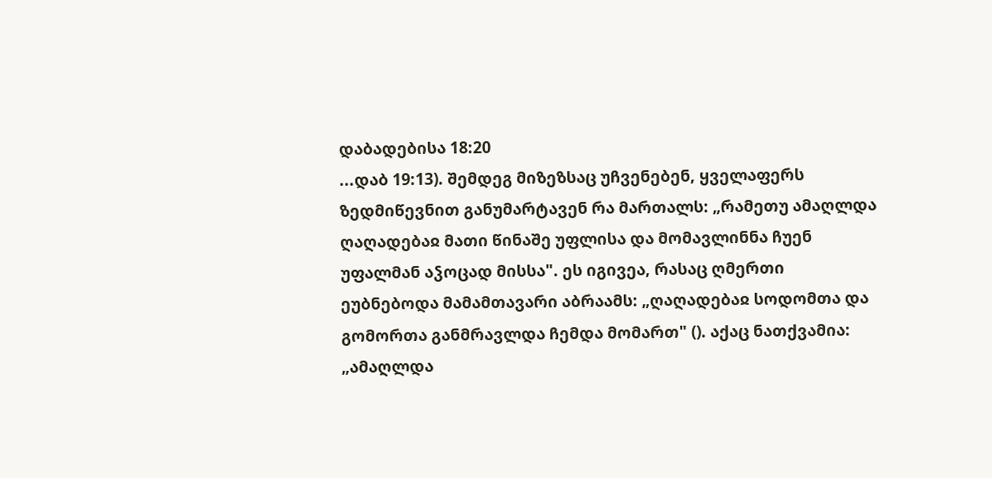დაბადებისა 18:20
...დაბ 19:13). შემდეგ მიზეზსაც უჩვენებენ, ყველაფერს ზედმიწევნით განუმარტავენ რა მართალს: „რამეთუ ამაღლდა ღაღადებაჲ მათი წინაშე უფლისა და მომავლინნა ჩუენ უფალმან აჴოცად მისსა". ეს იგივეა, რასაც ღმერთი ეუბნებოდა მამამთავარი აბრაამს: „ღაღადებაჲ სოდომთა და გომორთა განმრავლდა ჩემდა მომართ" (). აქაც ნათქვამია: „ამაღლდა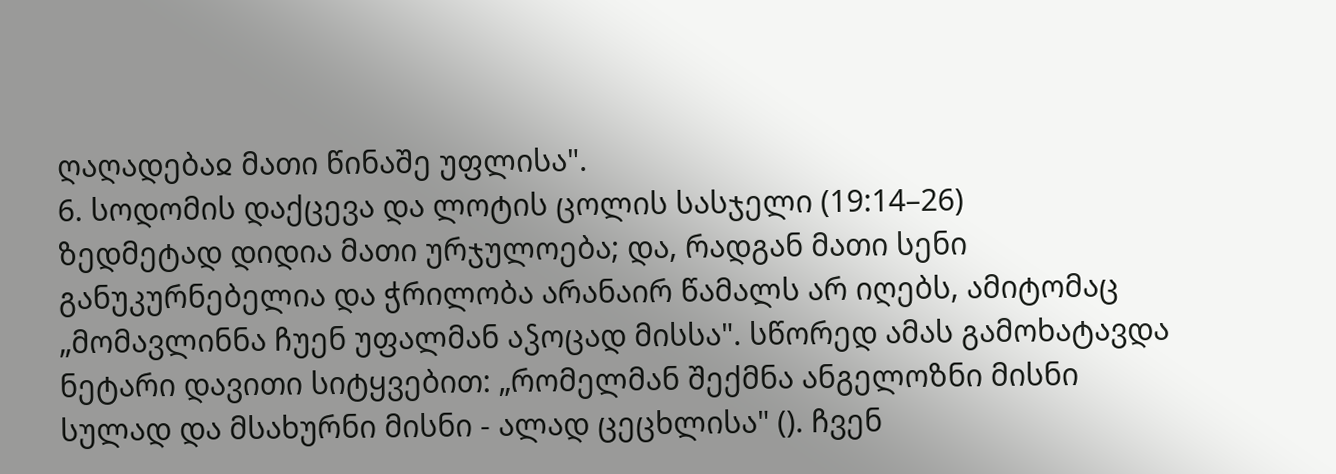ღაღადებაჲ მათი წინაშე უფლისა".
6. სოდომის დაქცევა და ლოტის ცოლის სასჯელი (19:14–26)
ზედმეტად დიდია მათი ურჯულოება; და, რადგან მათი სენი განუკურნებელია და ჭრილობა არანაირ წამალს არ იღებს, ამიტომაც „მომავლინნა ჩუენ უფალმან აჴოცად მისსა". სწორედ ამას გამოხატავდა ნეტარი დავითი სიტყვებით: „რომელმან შექმნა ანგელოზნი მისნი სულად და მსახურნი მისნი - ალად ცეცხლისა" (). ჩვენ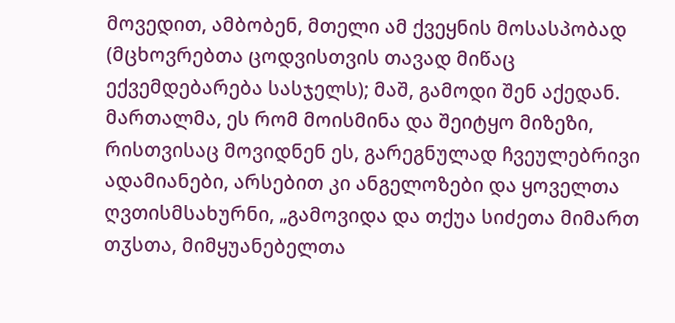მოვედით, ამბობენ, მთელი ამ ქვეყნის მოსასპობად (მცხოვრებთა ცოდვისთვის თავად მიწაც ექვემდებარება სასჯელს); მაშ, გამოდი შენ აქედან. მართალმა, ეს რომ მოისმინა და შეიტყო მიზეზი, რისთვისაც მოვიდნენ ეს, გარეგნულად ჩვეულებრივი ადამიანები, არსებით კი ანგელოზები და ყოველთა ღვთისმსახურნი, „გამოვიდა და თქუა სიძეთა მიმართ თჳსთა, მიმყუანებელთა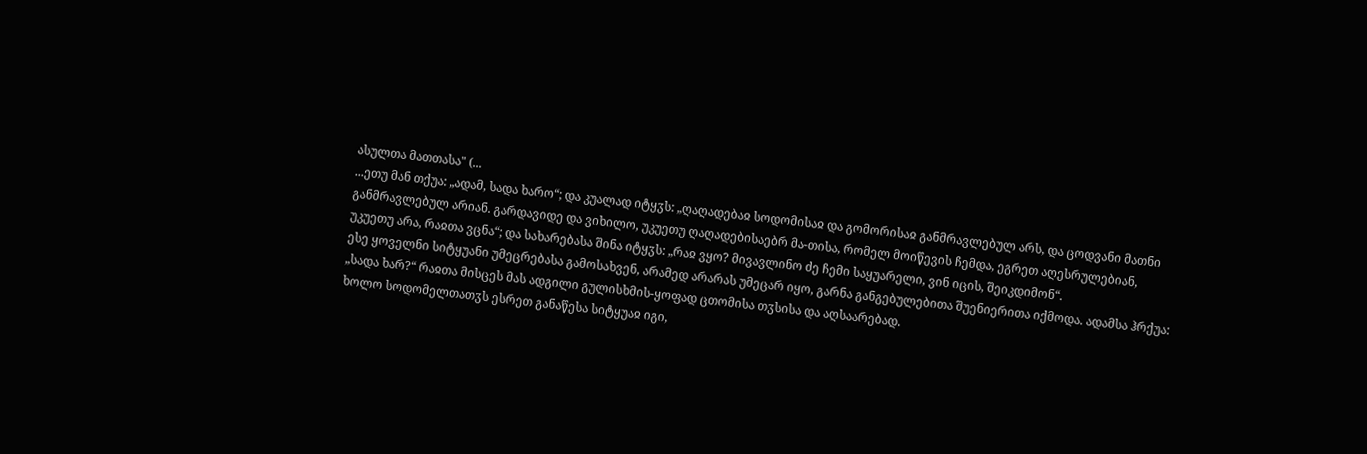ასულთა მათთასა" (...
...ეთუ მან თქუა: „ადამ, სადა ხარო“; და კუალად იტყჳს: „ღაღადებაჲ სოდომისაჲ და გომორისაჲ განმრავლებულ არს, და ცოდვანი მათნი განმრავლებულ არიან. გარდავიდე და ვიხილო, უკუეთუ ღაღადებისაებრ მა-თისა, რომელ მოიწევის ჩემდა, ეგრეთ აღესრულებიან, უკუეთუ არა, რაჲთა ვცნა“; და სახარებასა შინა იტყჳს: „რაჲ ვყო? მივავლინო ძე ჩემი საყუარელი, ვინ იცის, შეიკდიმონ“.
ესე ყოველნი სიტყუანი უმეცრებასა გამოსახვენ, არამედ არარას უმეცარ იყო, გარნა განგებულებითა შუენიერითა იქმოდა. ადამსა ჰრქუა: „სადა ხარ?“ რაჲთა მისცეს მას ადგილი გულისხმის-ყოფად ცთომისა თჳსისა და აღსაარებად.
ხოლო სოდომელთათჳს ესრეთ განაწესა სიტყუაჲ იგი,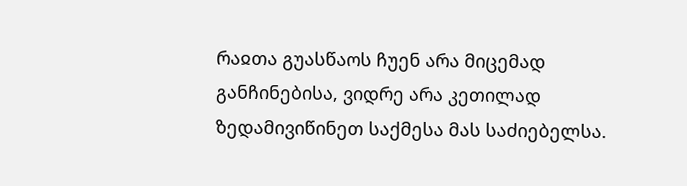რაჲთა გუასწაოს ჩუენ არა მიცემად განჩინებისა, ვიდრე არა კეთილად ზედამივიწინეთ საქმესა მას საძიებელსა.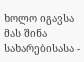ხოლო იგავსა მას შინა სახარებისასა -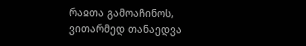რაჲთა გამოაჩინოს, ვითარმედ თანაედვა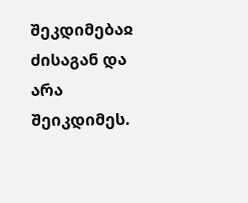შეკდიმებაჲ ძისაგან და არა შეიკდიმეს.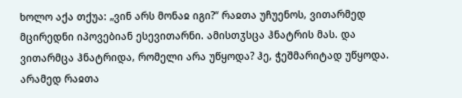ხოლო აქა თქუა: „ვინ არს მონაჲ იგი?“ რაჲთა უჩუენოს, ვითარმედ მცირედნი იპოვებიან ესევითარნი. ამისთჳსცა ჰნატრის მას. და ვითარმცა ჰნატრიდა, რომელი არა უწყოდა? ჰე, ჭეშმარიტად უწყოდა. არამედ რაჲთა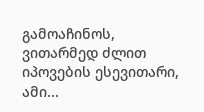გამოაჩინოს, ვითარმედ ძლით იპოვების ესევითარი, ამი...